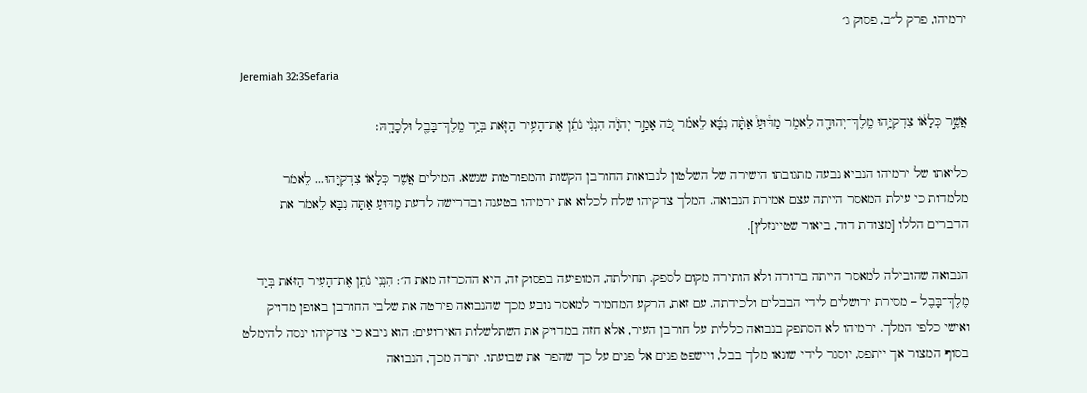ירמיהו, פרק ל״ב, פסוק ג׳

Jeremiah 32:3Sefaria

אֲשֶׁ֣ר כְּלָא֔וֹ צִדְקִיָּ֥הוּ מֶֽלֶךְ־יְהוּדָ֖ה לֵאמֹ֑ר מַדּ֩וּעַ֩ אַתָּ֨ה נִבָּ֜א לֵאמֹ֗ר כֹּ֚ה אָמַ֣ר יְהֹוָ֔ה הִנְנִ֨י נֹתֵ֜ן אֶת־הָעִ֥יר הַזֹּ֛את בְּיַ֥ד מֶֽלֶךְ־בָּבֶ֖ל וּלְכָדָֽהּ׃

כליאתו של ירמיהו הנביא נבעה מתגובתו הישירה של השלטון לנבואות החורבן הקשות והמפורטות שנשא. המילים אֲשֶׁר כְּלָאוֹ צִדְקִיָּהוּ... לֵאמֹר מלמדות כי עילת המאסר הייתה עצם אמירת הנבואה. המלך צדקיהו שלח לכלוא את ירמיהו בטענה ובדרישה לדעת מַדּוּעַ אַתָּה נִבָּא לֵאמֹר את הדברים הללו [מצודת דוד, ביאור שטיינזלץ].

הנבואה שהובילה למאסר הייתה ברורה ולא הותירה מקום לספק. תחילתה, המופיעה בפסוק זה, היא ההכרזה מאת ה׳: הִנְנִי נֹתֵן אֶת־הָעִיר הַזֹּאת בְּיַד מֶלֶךְ־בָּבֶל – מסירת ירושלים לידי הבבלים ולכידתה. עם זאת, הרקע המחמיר למאסר נובע מכך שהנבואה פירטה את שלבי החורבן באופן מדויק ואישי כלפי המלך. ירמיהו לא הסתפק בנבואה כללית על חורבן העיר, אלא חזה במדויק את השתלשלות האירועים: הוא ניבא כי צדקיהו ינסה להימלט בסוף המצור אך ייתפס, יוסגר לידי שונאו מלך בבל, ויישפט פנים אל פנים על כך שהפר את שבועתו. יתרה מכך, הנבואה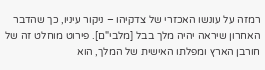רמזה על עונשו האכזרי של צדקיהו – ניקור עיניו, כך שהדבר האחרון שיראה יהיה מלך בבל [מלבי"ם]. פירוט מוחלט זה של חורבן הארץ ומפלתו האישית של המלך, הוא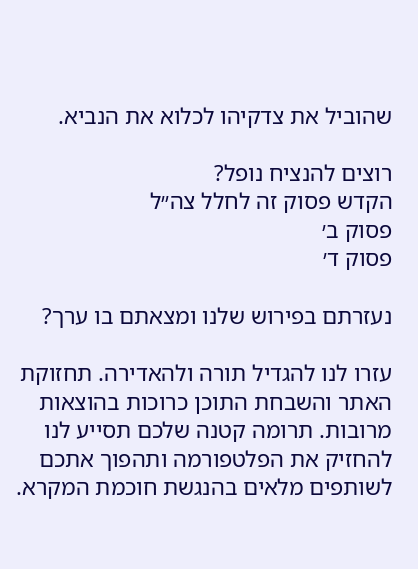שהוביל את צדקיהו לכלוא את הנביא.

רוצים להנציח נופל?
הקדש פסוק זה לחלל צה״ל
פסוק ב׳
פסוק ד׳

נעזרתם בפירוש שלנו ומצאתם בו ערך?

עזרו לנו להגדיל תורה ולהאדירה. תחזוקת האתר והשבחת התוכן כרוכות בהוצאות מרובות. תרומה קטנה שלכם תסייע לנו להחזיק את הפלטפורמה ותהפוך אתכם לשותפים מלאים בהנגשת חוכמת המקרא.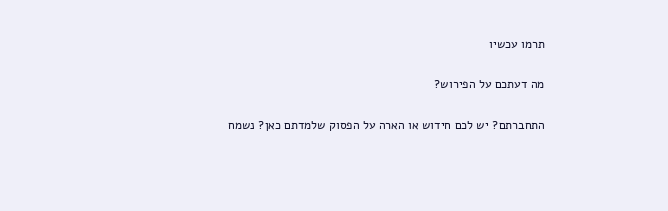תרמו עכשיו

מה דעתכם על הפירוש?

התחברתם? יש לכם חידוש או הארה על הפסוק שלמדתם כאן? נשמח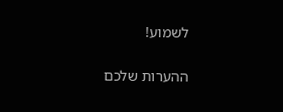לשמוע!

ההערות שלכם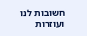חשובות לנו ועוזרות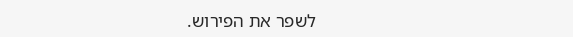לשפר את הפירוש.